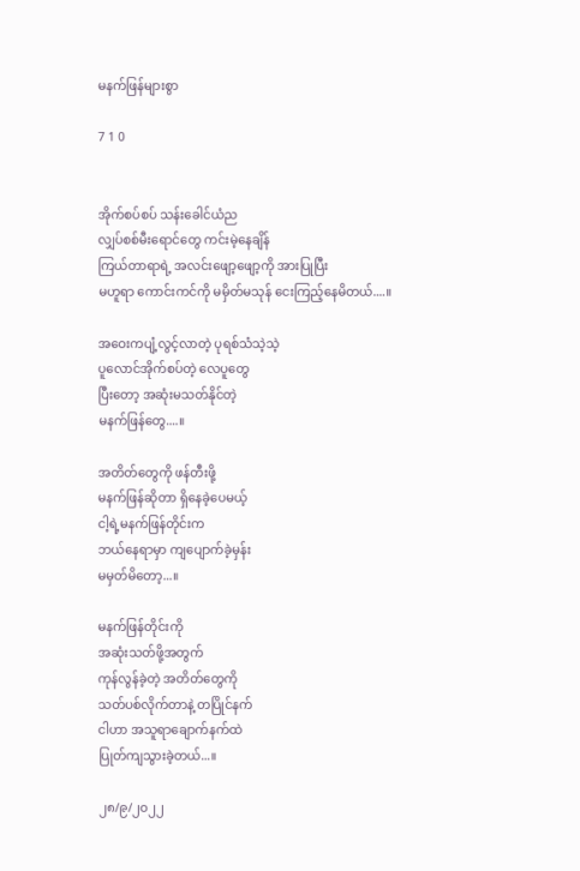မနက်ဖြန်များစွာ

7 1 0


အိုက်စပ်စပ် သန်းခေါင်ယံည
လျှပ်စစ်မီးရောင်တွေ ကင်းမဲ့နေချိန်
ကြယ်တာရာရဲ့ အလင်းဖျော့ဖျော့ကို အားပြုပြီး
မဟူရာ ကောင်းကင်ကို မမှိတ်မသုန် ငေးကြည့်နေမိတယ်....။

အဝေးကပျံ့လွင့်လာတဲ့ ပုရစ်သံသဲ့သဲ့
ပူလောင်အိုက်စပ်တဲ့ လေပူတွေ
ပြီးတော့ အဆုံးမသတ်နိုင်တဲ့
မနက်ဖြန်တွေ....။

အတိတ်တွေကို ဖန်တီးဖို့
မနက်ဖြန်ဆိုတာ ရှိနေခဲ့ပေမယ့်
ငါ့ရဲ့မနက်ဖြန်တိုင်းက
ဘယ်နေရာမှာ ကျပျောက်ခဲ့မှန်း
မမှတ်မိတော့...။

မနက်ဖြန်တိုင်းကို
အဆုံးသတ်ဖို့အတွက်
ကုန်လွန်ခဲ့တဲ့ အတိတ်တွေကို
သတ်ပစ်လိုက်တာနဲ့ တပြိုင်နက်
ငါဟာ အသူရာချောက်နက်ထဲ
ပြုတ်ကျသွားခဲ့တယ်...။

၂၈/၉/၂၀၂၂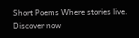Short Poems Where stories live. Discover now